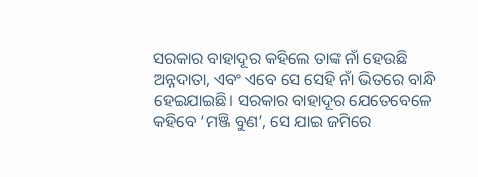ସରକାର ବାହାଦୂର କହିଲେ ତାଙ୍କ ନାଁ ହେଉଛି ଅନ୍ନଦାତା, ଏବଂ ଏବେ ସେ ସେହି ନାଁ ଭିତରେ ବାନ୍ଧି ହେଇଯାଇଛି। ସରକାର ବାହାଦୂର ଯେତେବେଳେ କହିବେ ‘ମଞ୍ଜି ବୁଣ’, ସେ ଯାଇ ଜମିରେ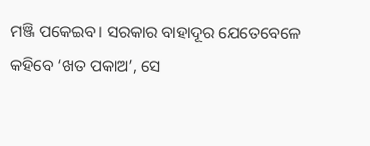ମଞ୍ଜି ପକେଇବ। ସରକାର ବାହାଦୂର ଯେତେବେଳେ କହିବେ ‘ଖତ ପକାଅ’, ସେ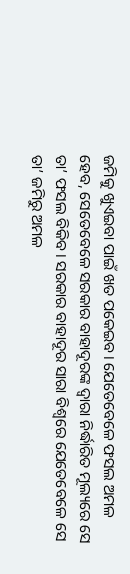ଜମିକୁ ଖୁଏଇବା ପାଇଁ ଖତ ପକେଇବ। ଯେତେବେଳେ ଫସଲ ଅମଳ ହେବ, ସେତେବେଳେ ସରକାର ବାହାଦୂରଙ୍କ ଦ୍ଵାରା ନିର୍ଦ୍ଧାରିତ ମୂଲ୍ୟରେ ସେ ତା’ ଫସଲ ବିକିବ। ସରକାର ବାହାଦୂର ସାରା ବିଶ୍ଵରେ ଯେତେବେଳେ ସେ ତା’ ଜମିରୁ ଅମଳ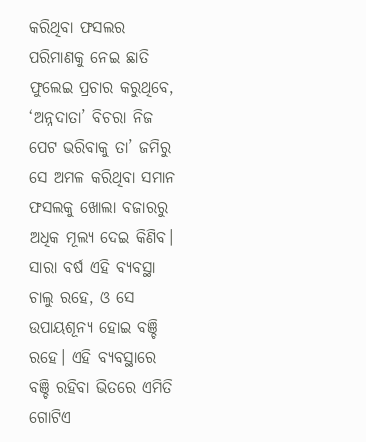କରିଥିବା ଫସଲର ପରିମାଣକୁ ନେଇ ଛାତି ଫୁଲେଇ ପ୍ରଚାର କରୁଥିବେ, ‘ଅନ୍ନଦାତା’ ବିଚରା ନିଜ ପେଟ ଭରିବାକୁ ତା’ ଜମିରୁ ସେ ଅମଳ କରିଥିବା ସମାନ ଫସଲକୁ ଖୋଲା ବଜାରରୁ ଅଧିକ ମୂଲ୍ୟ ଦେଇ କିଣିବ। ସାରା ବର୍ଷ ଏହି ବ୍ୟବସ୍ଥା ଚାଲୁ ରହେ, ଓ ସେ ଉପାୟଶୂନ୍ୟ ହୋଇ ବଞ୍ଚି ରହେ। ଏହି ବ୍ୟବସ୍ଥାରେ ବଞ୍ଚି ରହିବା ଭିତରେ ଏମିତି ଗୋଟିଏ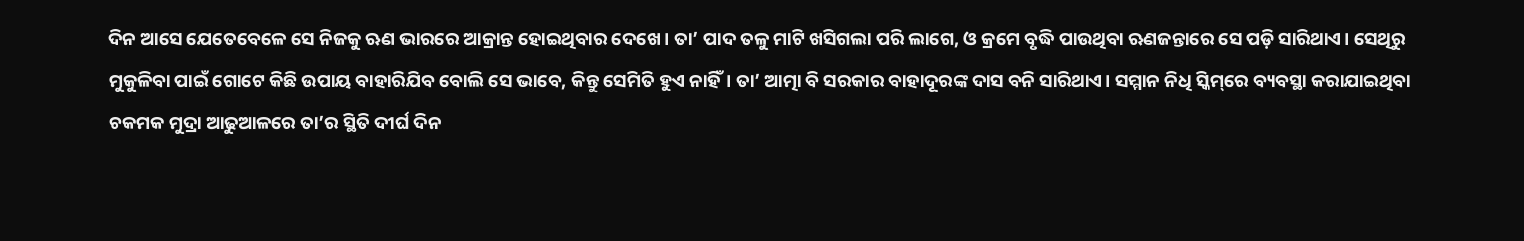ଦିନ ଆସେ ଯେତେବେଳେ ସେ ନିଜକୁ ଋଣ ଭାରରେ ଆକ୍ରାନ୍ତ ହୋଇଥିବାର ଦେଖେ। ତା’ ପାଦ ତଳୁ ମାଟି ଖସିଗଲା ପରି ଲାଗେ, ଓ କ୍ରମେ ବୃଦ୍ଧି ପାଉଥିବା ଋଣଜନ୍ତାରେ ସେ ପଡ଼ି ସାରିଥାଏ। ସେଥିରୁ ମୁକୁଳିବା ପାଇଁ ଗୋଟେ କିଛି ଉପାୟ ବାହାରିଯିବ ବୋଲି ସେ ଭାବେ, କିନ୍ତୁ ସେମିତି ହୁଏ ନାହିଁ। ତା’ ଆତ୍ମା ବି ସରକାର ବାହାଦୂରଙ୍କ ଦାସ ବନି ସାରିଥାଏ। ସମ୍ମାନ ନିଧି ସ୍କିମ୍‌ରେ ବ୍ୟବସ୍ଥା କରାଯାଇଥିବା ଚକମକ ମୁଦ୍ରା ଆଢୁଆଳରେ ତା’ର ସ୍ଥିତି ଦୀର୍ଘ ଦିନ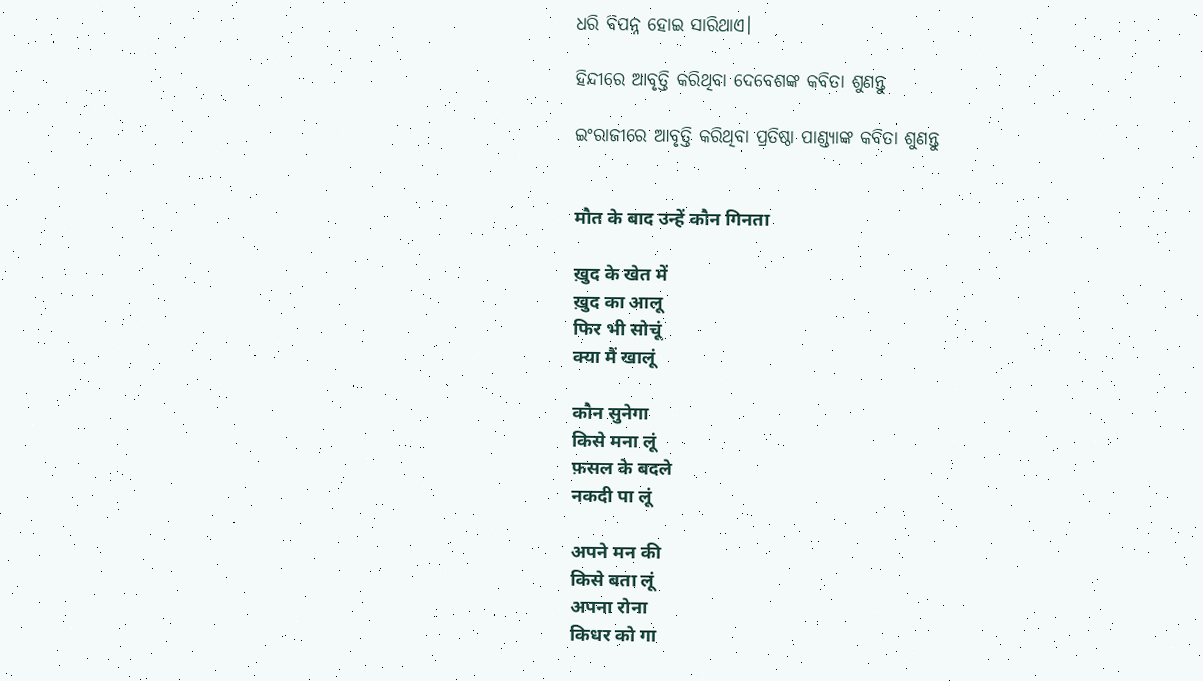ଧରି ବିପନ୍ନ ହୋଇ ସାରିଥାଏ।

ହିନ୍ଦୀରେ ଆବୃତ୍ତି କରିଥିବା ଦେବେଶଙ୍କ କବିତା ଶୁଣନ୍ତୁ

ଇଂରାଜୀରେ ଆବୃତ୍ତି କରିଥିବା ପ୍ରତିଷ୍ଠା ପାଣ୍ଡ୍ୟାଙ୍କ କବିତା ଶୁଣନ୍ତୁ


मौत के बाद उन्हें कौन गिनता

ख़ुद के खेत में
ख़ुद का आलू
फिर भी सोचूं
क्या मैं खालूं

कौन सुनेगा
किसे मना लूं
फ़सल के बदले
नकदी पा लूं

अपने मन की
किसे बता लूं
अपना रोना
किधर को गा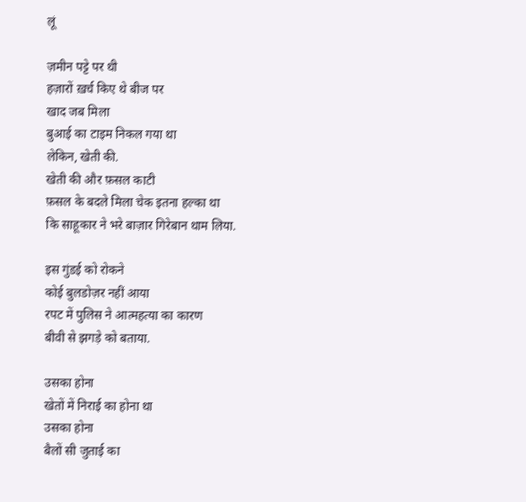लूं

ज़मीन पट्टे पर थी
हज़ारों ख़र्च किए थे बीज पर
खाद जब मिला
बुआई का टाइम निकल गया था
लेकिन, खेती की.
खेती की और फ़सल काटी
फ़सल के बदले मिला चेक इतना हल्का था
कि साहूकार ने भरे बाज़ार गिरेबान थाम लिया.

इस गुंडई को रोकने
कोई बुलडोज़र नहीं आया
रपट में पुलिस ने आत्महत्या का कारण
बीवी से झगड़े को बताया.

उसका होना
खेतों में निराई का होना था
उसका होना
बैलों सी जुताई का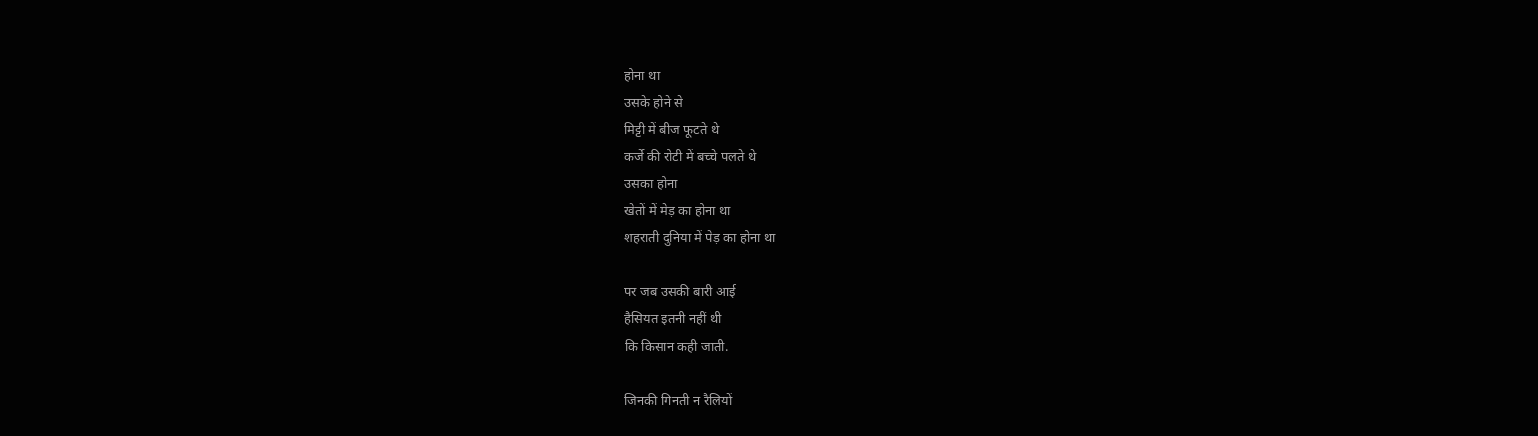होना था
उसके होने से
मिट्टी में बीज फूटते थे
कर्जे की रोटी में बच्चे पलते थे
उसका होना
खेतों में मेड़ का होना था
शहराती दुनिया में पेड़ का होना था

पर जब उसकी बारी आई
हैसियत इतनी नहीं थी
कि किसान कही जाती.

जिनकी गिनती न रैलियों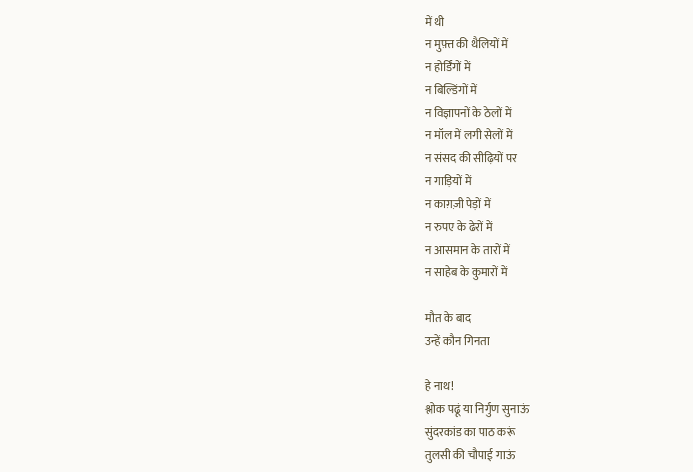में थी
न मुफ़्त की थैलियों में
न होर्डिंगों में
न बिल्डिंगों में
न विज्ञापनों के ठेलों में
न मॉल में लगी सेलों में
न संसद की सीढ़ियों पर
न गाड़ियों में
न काग़ज़ी पेड़ों में
न रुपए के ढेरों में
न आसमान के तारों में
न साहेब के कुमारों में

मौत के बाद
उन्हें कौन गिनता

हे नाथ!
श्लोक पढूं या निर्गुण सुनाऊं
सुंदरकांड का पाठ करूं
तुलसी की चौपाई गाऊं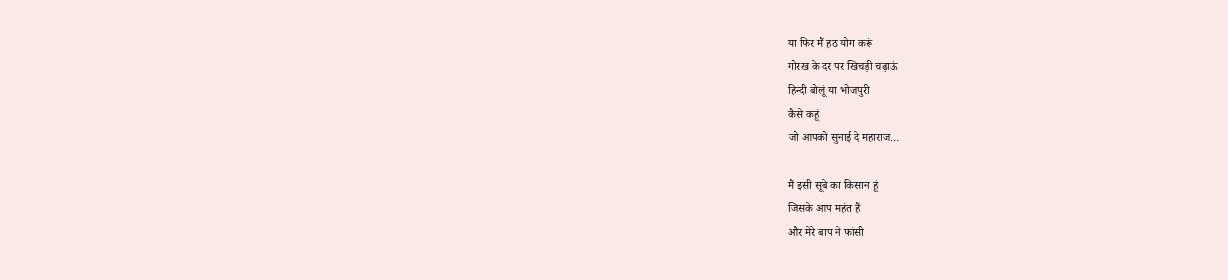या फिर मैं हठ योग करूं
गोरख के दर पर खिचड़ी चढ़ाऊं
हिन्दी बोलूं या भोजपुरी
कैसे कहूं
जो आपको सुनाई दे महाराज…

मैं इसी सूबे का किसान हूं
जिसके आप महंत हैं
और मेरे बाप ने फांसी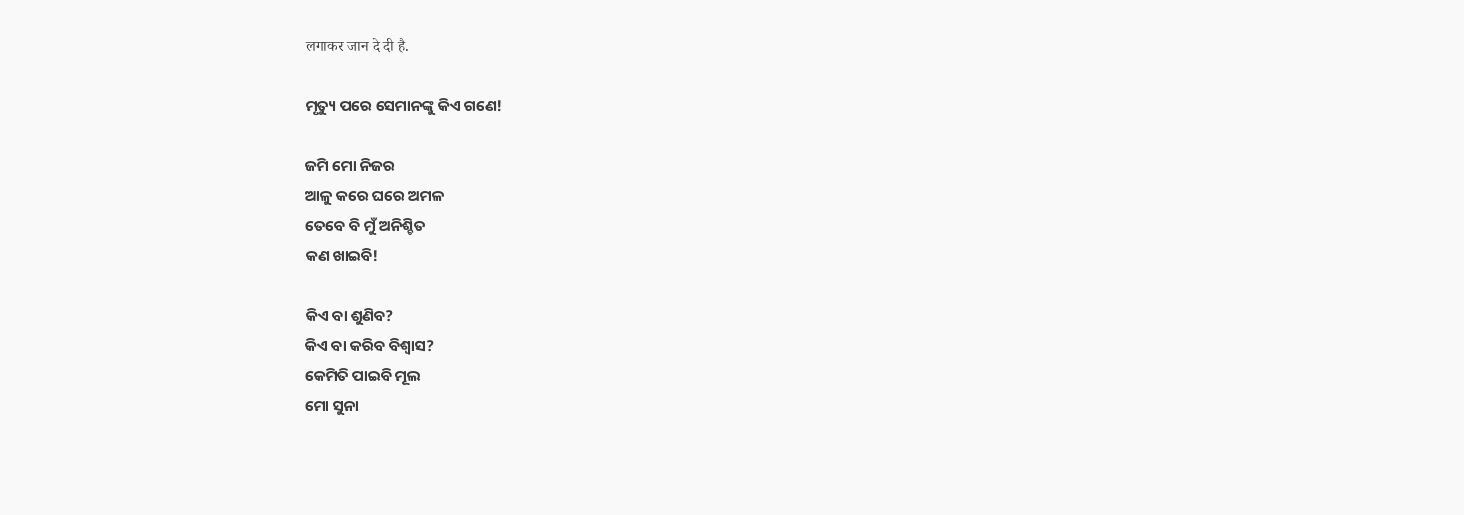लगाकर जान दे दी है.

ମୃତ୍ୟୁ ପରେ ସେମାନଙ୍କୁ କିଏ ଗଣେ!

ଜମି ମୋ ନିଜର
ଆଳୁ କରେ ଘରେ ଅମଳ
ତେବେ ବି ମୁଁ ଅନିଶ୍ଚିତ
କଣ ଖାଇବି!

କିଏ ବା ଶୁଣିବ?
କିଏ ବା କରିବ ବିଶ୍ୱାସ?
କେମିତି ପାଇବି ମୂଲ
ମୋ ସୁନା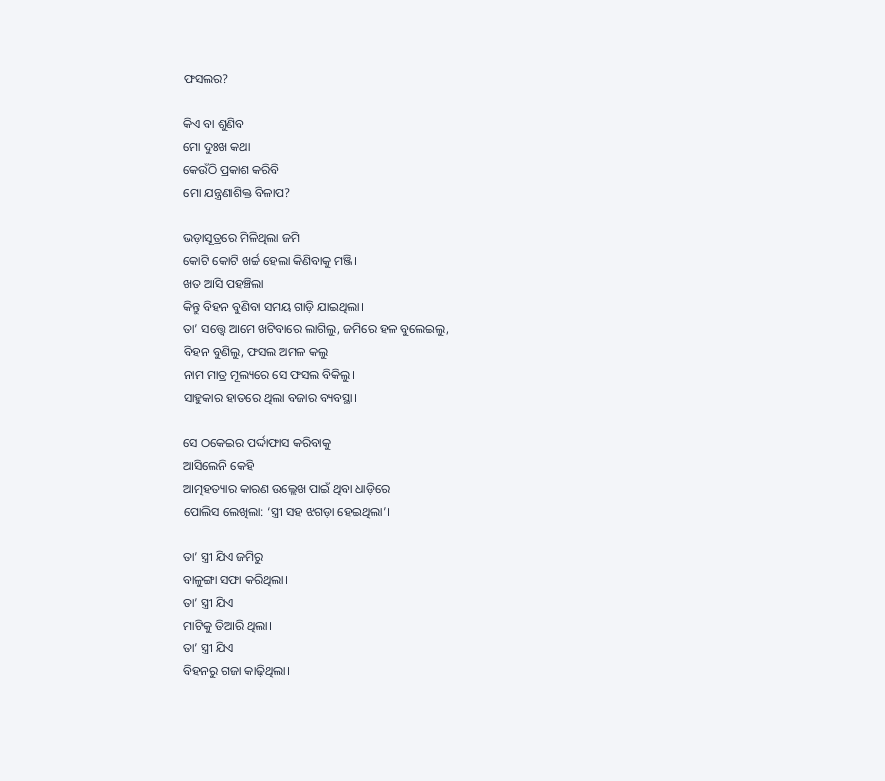ଫସଲର?

କିଏ ବା ଶୁଣିବ
ମୋ ଦୁଃଖ କଥା
କେଉଁଠି ପ୍ରକାଶ କରିବି
ମୋ ଯନ୍ତ୍ରଣାଶିକ୍ତ ବିଳାପ?

ଭଡ଼ାସୂତ୍ରରେ ମିଳିଥିଲା ଜମି
କୋଟି କୋଟି ଖର୍ଚ୍ଚ ହେଲା କିଣିବାକୁ ମଞ୍ଜି।
ଖତ ଆସି ପହଞ୍ଚିଲା
କିନ୍ତୁ ବିହନ ବୁଣିବା ସମୟ ଗାଡ଼ି ଯାଇଥିଲା।
ତା’ ସତ୍ତ୍ୱେ ଆମେ ଖଟିବାରେ ଲାଗିଲୁ, ଜମିରେ ହଳ ବୁଲେଇଲୁ,
ବିହନ ବୁଣିଲୁ, ଫସଲ ଅମଳ କଲୁ
ନାମ ମାତ୍ର ମୂଲ୍ୟରେ ସେ ଫସଲ ବିକିଲୁ।
ସାହୁକାର ହାତରେ ଥିଲା ବଜାର ବ୍ୟବସ୍ଥା।

ସେ ଠକେଇର ପର୍ଦ୍ଦାଫାସ କରିବାକୁ
ଆସିଲେନି କେହି
ଆତ୍ମହତ୍ୟାର କାରଣ ଉଲ୍ଲେଖ ପାଇଁ ଥିବା ଧାଡ଼ିରେ
ପୋଲିସ ଲେଖିଲା: ‘ସ୍ତ୍ରୀ ସହ ଝଗଡ଼ା ହେଇଥିଲା’।

ତା’ ସ୍ତ୍ରୀ ଯିଏ ଜମିରୁ
ବାଳୁଙ୍ଗା ସଫା କରିଥିଲା।
ତା’ ସ୍ତ୍ରୀ ଯିଏ
ମାଟିକୁ ତିଆରି ଥିଲା।
ତା’ ସ୍ତ୍ରୀ ଯିଏ
ବିହନରୁ ଗଜା କାଢ଼ିଥିଲା।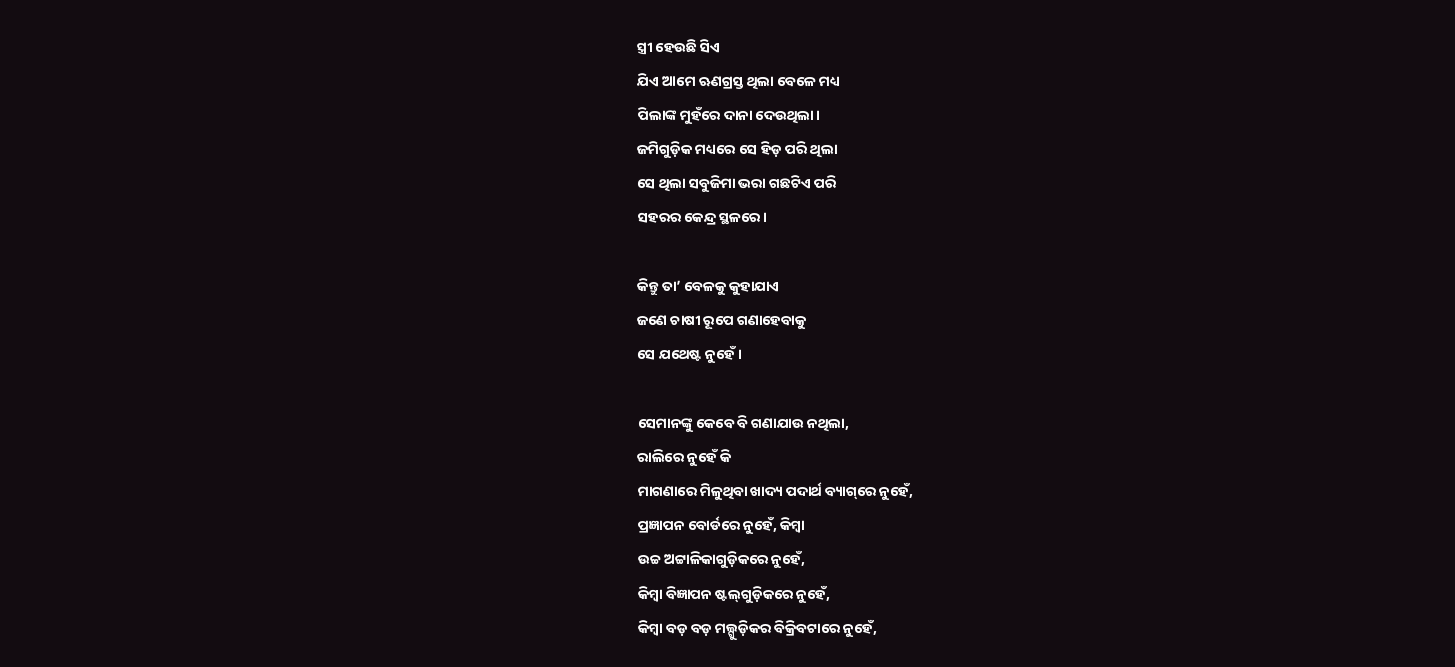ସ୍ତ୍ରୀ ହେଉଛି ସିଏ
ଯିଏ ଆମେ ଋଣଗ୍ରସ୍ତ ଥିଲା ବେଳେ ମଧ୍ୟ
ପିଲାଙ୍କ ମୁହଁରେ ଦାନା ଦେଉଥିଲା।
ଜମିଗୁଡ଼ିକ ମଧ୍ୟରେ ସେ ହିଡ଼ ପରି ଥିଲା
ସେ ଥିଲା ସବୁଜିମା ଭରା ଗଛଟିଏ ପରି
ସହରର କେନ୍ଦ୍ର ସ୍ଥଳରେ।

କିନ୍ତୁ ତା’ ବେଳକୁ କୁହାଯାଏ
ଜଣେ ଚାଷୀ ରୂପେ ଗଣାହେବାକୁ
ସେ ଯଥେଷ୍ଟ ନୁହେଁ।

ସେମାନଙ୍କୁ କେବେ ବି ଗଣାଯାଉ ନଥିଲା,
ରାଲିରେ ନୁହେଁ କି
ମାଗଣାରେ ମିଳୁଥିବା ଖାଦ୍ୟ ପଦାର୍ଥ ବ୍ୟାଗ୍‌ରେ ନୁହେଁ,
ପ୍ରଜ୍ଞାପନ ବୋର୍ଡରେ ନୁହେଁ, କିମ୍ବା
ଉଚ୍ଚ ଅଟ୍ଟାଳିକାଗୁଡ଼ିକରେ ନୁହେଁ,
କିମ୍ବା ବିଜ୍ଞାପନ ଷ୍ଟଲ୍‌ଗୁଡ଼ିକରେ ନୁହେଁ,
କିମ୍ବା ବଡ଼ ବଡ଼ ମଲ୍ଗୁଡ଼ିକର ବିକ୍ରିବଟାରେ ନୁହେଁ,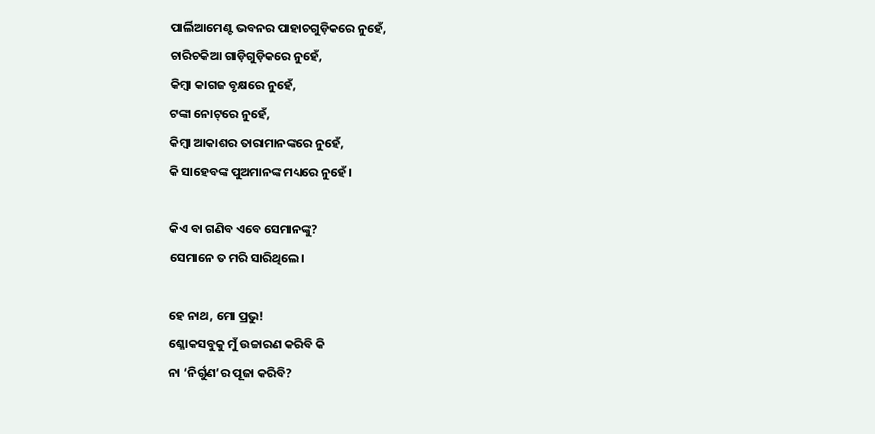ପାର୍ଲିଆମେଣ୍ଟ ଭବନର ପାହାଚଗୁଡ଼ିକରେ ନୁହେଁ,
ଚାରିଚକିଆ ଗାଡ଼ିଗୁଡ଼ିକରେ ନୁହେଁ,
କିମ୍ବା କାଗଜ ବୃକ୍ଷରେ ନୁହେଁ,
ଟଙ୍କା ନୋଟ୍‌ରେ ନୁହେଁ,
କିମ୍ବା ଆକାଶର ତାରାମାନଙ୍କରେ ନୁହେଁ,
କି ସାହେବଙ୍କ ପୁଅମାନଙ୍କ ମଧ୍ୟରେ ନୁହେଁ।

କିଏ ବା ଗଣିବ ଏବେ ସେମାନଙ୍କୁ?
ସେମାନେ ତ ମରି ସାରିଥିଲେ।

ହେ ନାଥ, ମୋ ପ୍ରଭୁ!
ଶ୍ଳୋକସବୁକୁ ମୁଁ ଉଚ୍ଚାରଣ କରିବି କି
ନା ‘ନିର୍ଗୁଣ’ର ପୂଜା କରିବି?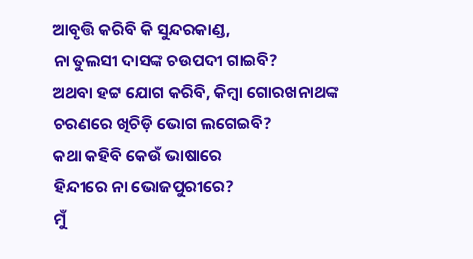ଆବୃତ୍ତି କରିବି କି ସୁନ୍ଦରକାଣ୍ଡ,
ନା ତୁଲସୀ ଦାସଙ୍କ ଚଉପଦୀ ଗାଇବି?
ଅଥବା ହଟ୍ଟ ଯୋଗ କରିବି, କିମ୍ବା ଗୋରଖନାଥଙ୍କ
ଚରଣରେ ଖିଚିଡ଼ି ଭୋଗ ଲଗେଇବି?
କଥା କହିବି କେଉଁ ଭାଷାରେ
ହିନ୍ଦୀରେ ନା ଭୋଜପୁରୀରେ?
ମୁଁ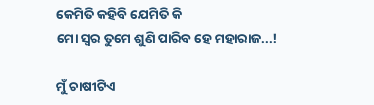କେମିତି କହିବି ଯେମିତି କି
ମୋ ସ୍ଵର ତୁମେ ଶୁଣି ପାରିବ ହେ ମହାରାଜ...!

ମୁଁ ଚାଷୀଟିଏ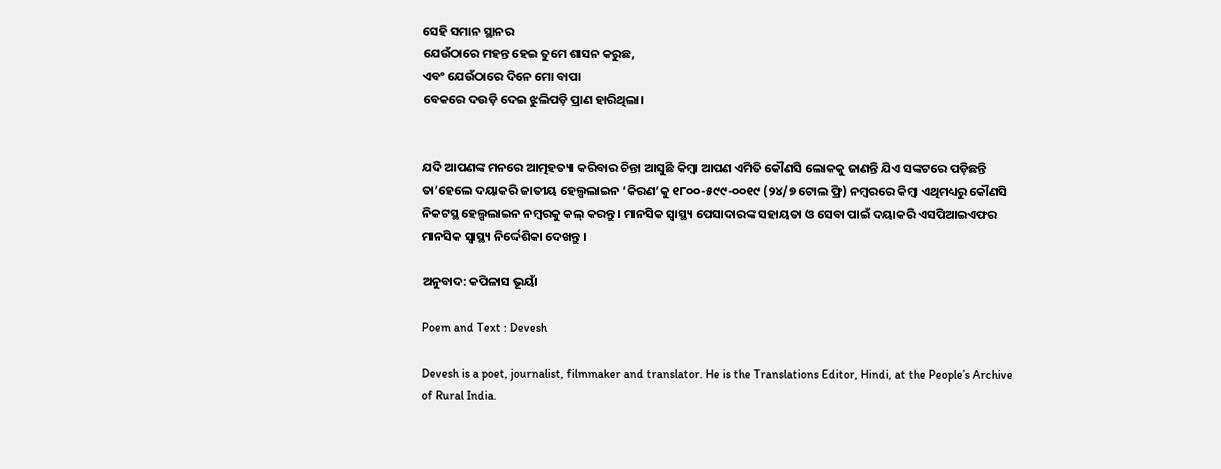ସେହି ସମାନ ସ୍ଥାନର
ଯେଉଁଠାରେ ମହନ୍ତ ହେଇ ତୁମେ ଶାସନ କରୁଛ,
ଏବଂ ଯେଉଁଠାରେ ଦିନେ ମୋ ବାପା
ବେକରେ ଦଉଡ଼ି ଦେଇ ଝୁଲିପଡ଼ି ପ୍ରାଣ ହାରିଥିଲା।


ଯଦି ଆପଣଙ୍କ ମନରେ ଆତ୍ମହତ୍ୟା କରିବାର ଚିନ୍ତା ଆସୁଛି କିମ୍ବା ଆପଣ ଏମିତି କୌଣସି ଲୋକକୁ ଜାଣନ୍ତି ଯିଏ ସଙ୍କଟରେ ପଡ଼ିଛନ୍ତି ତା’ହେଲେ ଦୟାକରି ଜାତୀୟ ହେଲ୍ପଲାଇନ ‘କିରଣ’କୁ ୧୮୦୦-୫୯୯-୦୦୧୯ (୨୪/୭ ଟୋଲ ଫ୍ରି) ନମ୍ବରରେ କିମ୍ବା ଏଥିମଧ୍ୟରୁ କୌଣସି ନିକଟସ୍ଥ ହେଲ୍ପଲାଇନ ନମ୍ବରକୁ କଲ୍ କରନ୍ତୁ । ମାନସିକ ସ୍ୱାସ୍ଥ୍ୟ ପେସାଦାରଙ୍କ ସହାୟତା ଓ ସେବା ପାଇଁ ଦୟାକରି ଏସପିଆଇଏଫର ମାନସିକ ସ୍ୱାସ୍ଥ୍ୟ ନିର୍ଦ୍ଦେଶିକା ଦେଖନ୍ତୁ ।

ଅନୁବାଦ: କପିଳାସ ଭୂୟାଁ

Poem and Text : Devesh

Devesh is a poet, journalist, filmmaker and translator. He is the Translations Editor, Hindi, at the People’s Archive of Rural India.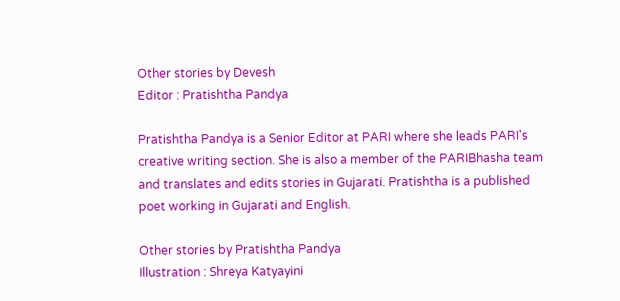Other stories by Devesh
Editor : Pratishtha Pandya

Pratishtha Pandya is a Senior Editor at PARI where she leads PARI's creative writing section. She is also a member of the PARIBhasha team and translates and edits stories in Gujarati. Pratishtha is a published poet working in Gujarati and English.

Other stories by Pratishtha Pandya
Illustration : Shreya Katyayini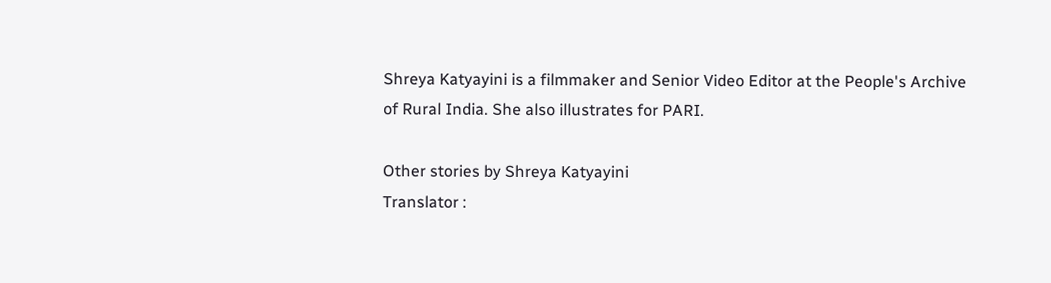Shreya Katyayini is a filmmaker and Senior Video Editor at the People's Archive of Rural India. She also illustrates for PARI.

Other stories by Shreya Katyayini
Translator :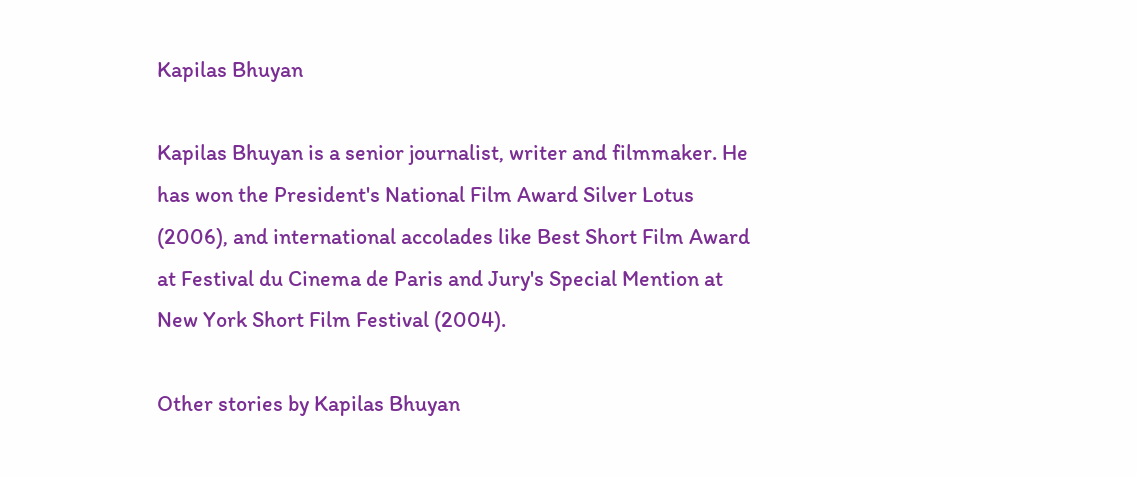Kapilas Bhuyan

Kapilas Bhuyan is a senior journalist, writer and filmmaker. He has won the President's National Film Award Silver Lotus (2006), and international accolades like Best Short Film Award at Festival du Cinema de Paris and Jury's Special Mention at New York Short Film Festival (2004).

Other stories by Kapilas Bhuyan